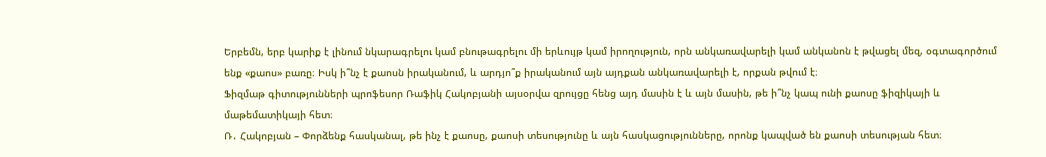Երբեմն, երբ կարիք է լինում նկարագրելու կամ բնութագրելու մի երևույթ կամ իրողություն, որն անկառավարելի կամ անկանոն է թվացել մեզ, օգտագործում ենք «քաոս» բառը։ Իսկ ի՞նչ է քաոսն իրականում, և արդյո՞ք իրականում այն այդքան անկառավարելի է, որքան թվում է։
Ֆիզմաթ գիտությունների պրոֆեսոր Ռաֆիկ Հակոբյանի այսօրվա զրույցը հենց այդ մասին է և այն մասին, թե ի՞նչ կապ ունի քաոսը ֆիզիկայի և մաթեմատիկայի հետ։
Ռ․ Հակոբյան – Փորձենք հասկանալ, թե ինչ է քաոսը, քաոսի տեսությունը և այն հասկացությունները, որոնք կապված են քաոսի տեսության հետ։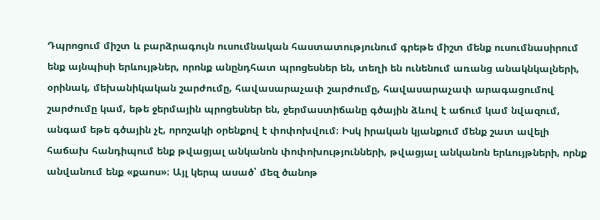Դպրոցում միշտ և բարձրագույն ուսումնական հաստատությունում գրեթե միշտ մենք ուսումնասիրում ենք այնպիսի երևույթներ, որոնք անընդհատ պրոցեսներ են, տեղի են ունենում առանց անակնկալների, օրինակ, մեխանիկական շարժումը, հավասարաչափ շարժումը, հավասարաչափ արագացումով շարժումը կամ, եթե ջերմային պրոցեսներ են, ջերմաստիճանը գծային ձևով է աճում կամ նվազում, անգամ եթե գծային չէ, որոշակի օրենքով է փոփոխվում։ Իսկ իրական կյանքում մենք շատ ավելի հաճախ հանդիպում ենք թվացյալ անկանոն փոփոխությունների, թվացյալ անկանոն երևույթների, որնք անվանում ենք «քաոս»։ Այլ կերպ ասած՝ մեզ ծանոթ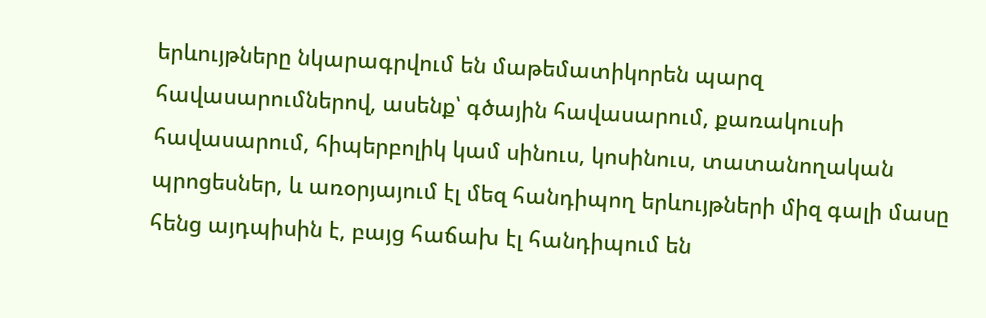երևույթները նկարագրվում են մաթեմատիկորեն պարզ հավասարումներով, ասենք՝ գծային հավասարում, քառակուսի հավասարում, հիպերբոլիկ կամ սինուս, կոսինուս, տատանողական պրոցեսներ, և առօրյայում էլ մեզ հանդիպող երևույթների միզ գալի մասը հենց այդպիսին է, բայց հաճախ էլ հանդիպում են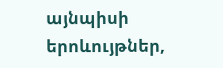այնպիսի երոևույթներ,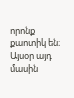որոնք քաոտիկ են։ Այսօր այդ մասին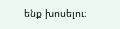ենք խոսելու։